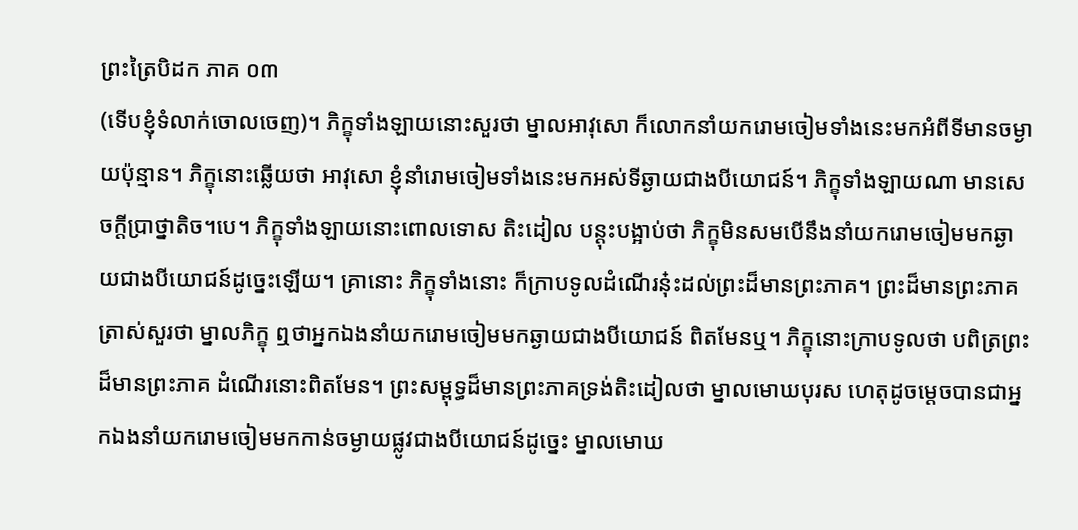ព្រះត្រៃបិដក ភាគ ០៣
(ទើបខ្ញុំទំលាក់ចោលចេញ)។ ភិក្ខុទាំងឡាយនោះសួរថា ម្នាលអាវុសោ ក៏លោកនាំយករោមចៀមទាំងនេះមកអំពីទីមានចម្ងាយប៉ុន្មាន។ ភិក្ខុនោះឆ្លើយថា អាវុសោ ខ្ញុំនាំរោមចៀមទាំងនេះមកអស់ទីឆ្ងាយជាងបីយោជន៍។ ភិក្ខុទាំងឡាយណា មានសេចក្ដីប្រាថ្នាតិច។បេ។ ភិក្ខុទាំងឡាយនោះពោលទោស តិះដៀល បន្ដុះបង្អាប់ថា ភិក្ខុមិនសមបើនឹងនាំយករោមចៀមមកឆ្ងាយជាងបីយោជន៍ដូច្នេះឡើយ។ គ្រានោះ ភិក្ខុទាំងនោះ ក៏ក្រាបទូលដំណើរនុ៎ះដល់ព្រះដ៏មានព្រះភាគ។ ព្រះដ៏មានព្រះភាគត្រាស់សួរថា ម្នាលភិក្ខុ ឮថាអ្នកឯងនាំយករោមចៀមមកឆ្ងាយជាងបីយោជន៍ ពិតមែនឬ។ ភិក្ខុនោះក្រាបទូលថា បពិត្រព្រះដ៏មានព្រះភាគ ដំណើរនោះពិតមែន។ ព្រះសម្ពុទ្ធដ៏មានព្រះភាគទ្រង់តិះដៀលថា ម្នាលមោឃបុរស ហេតុដូចម្ដេចបានជាអ្នកឯងនាំយករោមចៀមមកកាន់ចម្ងាយផ្លូវជាងបីយោជន៍ដូច្នេះ ម្នាលមោឃ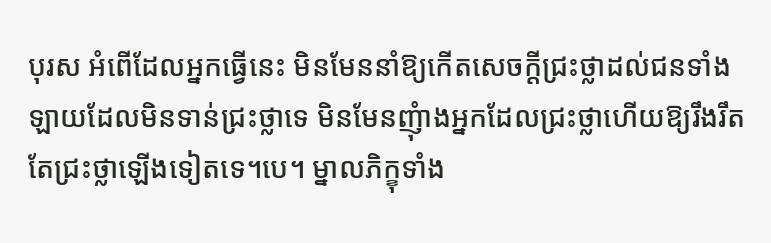បុរស អំពើដែលអ្នកធ្វើនេះ មិនមែននាំឱ្យកើតសេចក្ដីជ្រះថ្លាដល់ជនទាំងឡាយដែលមិនទាន់ជ្រះថ្លាទេ មិនមែនញុំាងអ្នកដែលជ្រះថ្លាហើយឱ្យរឹងរឹតតែជ្រះថ្លាឡើងទៀតទេ។បេ។ ម្នាលភិក្ខុទាំង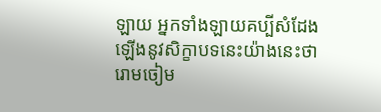ឡាយ អ្នកទាំងឡាយគប្បីសំដែងឡើងនូវសិក្ខាបទនេះយ៉ាងនេះថា រោមចៀម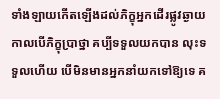ទាំងឡាយកើតឡើងដល់ភិក្ខុអ្នកដើរផ្លូវឆ្ងាយ កាលបើភិក្ខុប្រាថ្នា គប្បីទទួលយកបាន លុះទទួលហើយ បើមិនមានអ្នកនាំយកទៅឱ្យទេ គ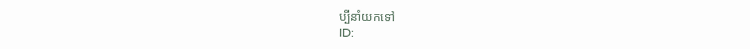ប្បីនាំយកទៅ
ID: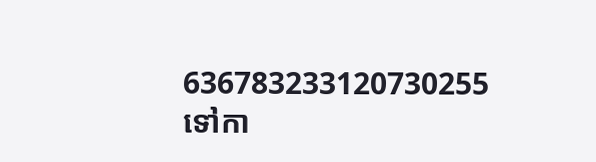636783233120730255
ទៅកា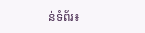ន់ទំព័រ៖